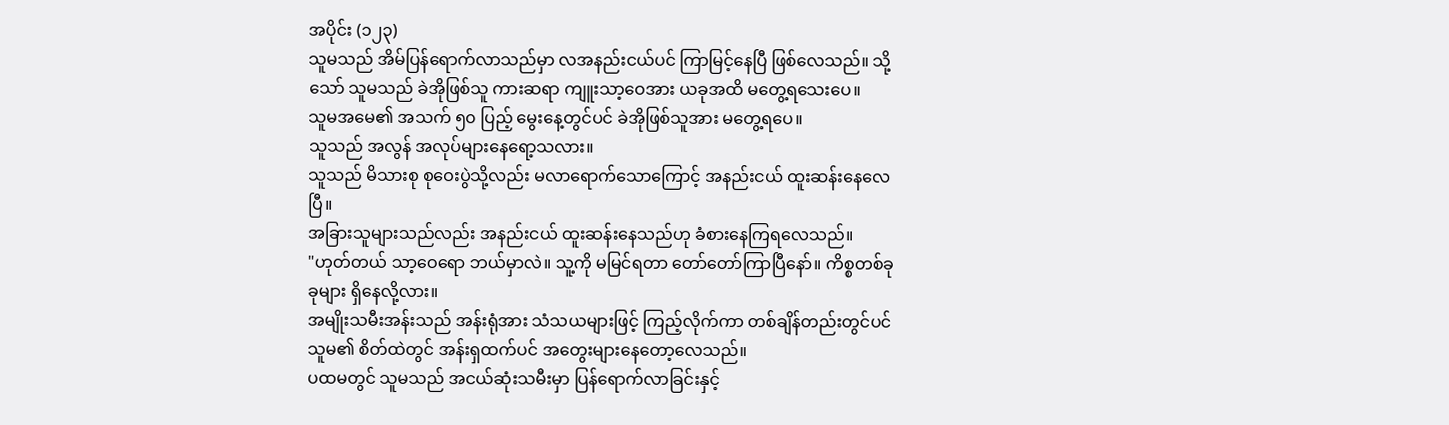အပိုင်း (၁၂၃)
သူမသည် အိမ်ပြန်ရောက်လာသည်မှာ လအနည်းငယ်ပင် ကြာမြင့်နေပြီ ဖြစ်လေသည်။ သို့သော် သူမသည် ခဲအိုဖြစ်သူ ကားဆရာ ကျူးသာ့ဝေအား ယခုအထိ မတွေ့ရသေးပေ။
သူမအမေ၏ အသက် ၅၀ ပြည့် မွေးနေ့တွင်ပင် ခဲအိုဖြစ်သူအား မတွေ့ရပေ။
သူသည် အလွန် အလုပ်များနေရော့သလား။
သူသည် မိသားစု စုဝေးပွဲသို့လည်း မလာရောက်သောကြောင့် အနည်းငယ် ထူးဆန်းနေလေပြီ။
အခြားသူများသည်လည်း အနည်းငယ် ထူးဆန်းနေသည်ဟု ခံစားနေကြရလေသည်။
"ဟုတ်တယ် သာ့ဝေရော ဘယ်မှာလဲ။ သူ့ကို မမြင်ရတာ တော်တော်ကြာပြီနော်။ ကိစ္စတစ်ခုခုများ ရှိနေလို့လား။
အမျိုးသမီးအန်းသည် အန်းရုံအား သံသယများဖြင့် ကြည့်လိုက်ကာ တစ်ချိန်တည်းတွင်ပင် သူမ၏ စိတ်ထဲတွင် အန်းရှထက်ပင် အတွေးများနေတော့လေသည်။
ပထမတွင် သူမသည် အငယ်ဆုံးသမီးမှာ ပြန်ရောက်လာခြင်းနှင့်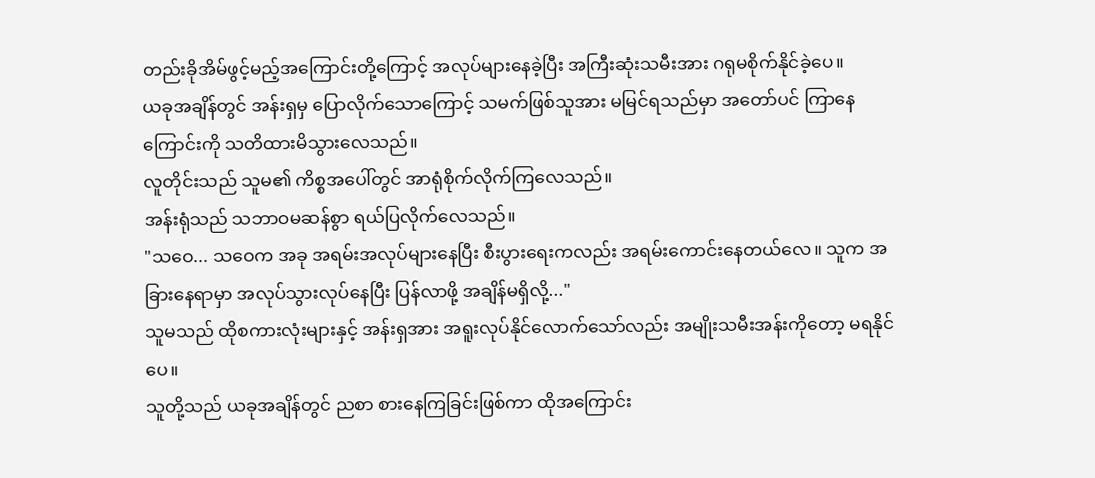တည်းခိုအိမ်ဖွင့်မည့်အကြောင်းတို့ကြောင့် အလုပ်များနေခဲ့ပြီး အကြီးဆုံးသမီးအား ဂရုမစိုက်နိုင်ခဲ့ပေ။
ယခုအချိန်တွင် အန်းရှမှ ပြောလိုက်သောကြောင့် သမက်ဖြစ်သူအား မမြင်ရသည်မှာ အတော်ပင် ကြာနေကြောင်းကို သတိထားမိသွားလေသည်။
လူတိုင်းသည် သူမ၏ ကိစ္စအပေါ်တွင် အာရုံစိုက်လိုက်ကြလေသည်။
အန်းရုံသည် သဘာဝမဆန်စွာ ရယ်ပြလိုက်လေသည်။
"သဝေ... သဝေက အခု အရမ်းအလုပ်များနေပြီး စီးပွားရေးကလည်း အရမ်းကောင်းနေတယ်လေ။ သူက အခြားနေရာမှာ အလုပ်သွားလုပ်နေပြီး ပြန်လာဖို့ အချိန်မရှိလို့..."
သူမသည် ထိုစကားလုံးများနှင့် အန်းရှအား အရူးလုပ်နိုင်လောက်သော်လည်း အမျိုးသမီးအန်းကိုတော့ မရနိုင်ပေ။
သူတို့သည် ယခုအချိန်တွင် ညစာ စားနေကြခြင်းဖြစ်ကာ ထိုအကြောင်း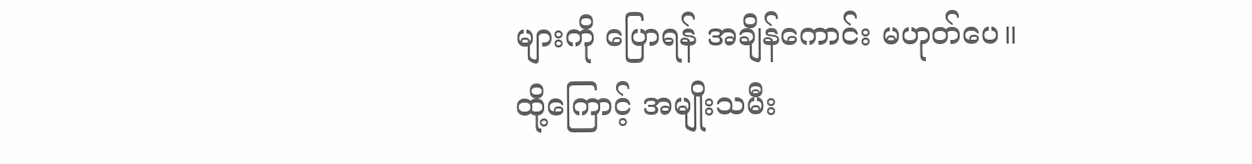များကို ပြောရန် အချိန်ကောင်း မဟုတ်ပေ။ ထို့ကြောင့် အမျိုးသမီး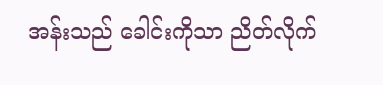အန်းသည် ခေါင်းကိုသာ ညိတ်လိုက်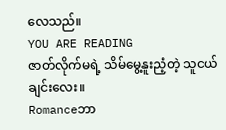လေသည်။
YOU ARE READING
ဇာတ်လိုက်မရဲ့ သိမ်မွေ့နူးညံ့တဲ့ သူငယ်ချင်းလေး။
Romanceဘာ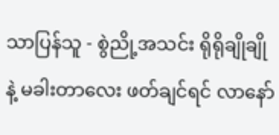သာပြန်သူ - စွဲညို့အသင်း ရိုရိုချိုချိုနဲ့ မခါးတာလေး ဖတ်ချင်ရင် လာနော်